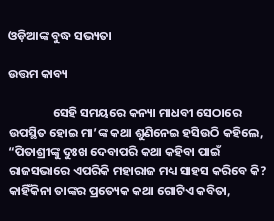ଓଡ଼ିଆଙ୍କ ବୁଦ୍ଧ ସଭ୍ୟତା

ଉତ୍ତମ କାବ୍ୟ

                ସେହି ସମୟରେ କନ୍ୟା ମାଧବୀ ସେଠାରେ ଉପସ୍ଥିତ ହୋଇ ମା’ଙ୍କ କଥା ଶୁଣିନେଇ ହସିଉଠି କହିଲେ, “ପିତାଶ୍ରୀଙ୍କୁ ଦୁଃଖ ଦେବାପରି କଥା କହିବା ପାଇଁ ରାଜସଭାରେ ଏପରିକି ମହାରାଜ ମଧ୍ୟ ସାହସ କରିବେ କି? କାହିଁକିନା ତାଙ୍କର ପ୍ରତ୍ୟେକ କଥା ଗୋଟିଏ କବିତା,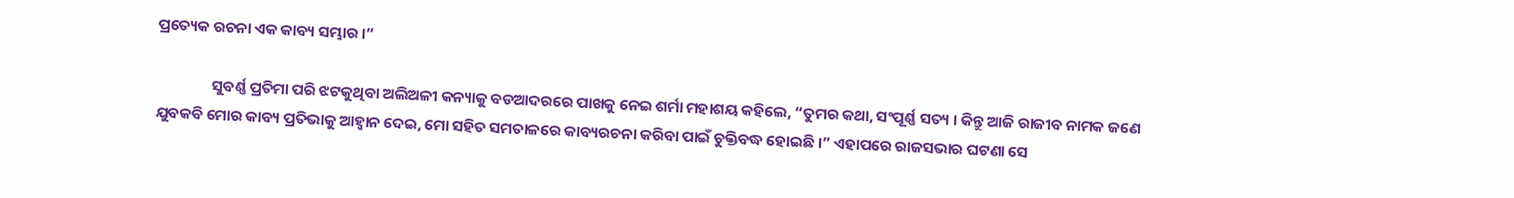ପ୍ରତ୍ୟେକ ରଚନା ଏକ କାବ୍ୟ ସମ୍ଭାର ।”

                ସୁବର୍ଣ୍ଣ ପ୍ରତିମା ପରି ଝଟକୁଥିବା ଅଲିଅଳୀ କନ୍ୟାକୁ ବଡଆଦରରେ ପାଖକୁ ନେଇ ଶର୍ମା ମହାଶୟ କହିଲେ, “ତୁମର କଥା, ସଂପୂର୍ଣ୍ଣ ସତ୍ୟ । କିନ୍ତୁ ଆଜି ରାଜୀବ ନାମକ ଜଣେ ଯୁବକବି ମୋର କାବ୍ୟ ପ୍ରତିଭାକୁ ଆହ୍ୱାନ ଦେଇ, ମୋ ସହିତ ସମତାଳରେ କାବ୍ୟରଚନା କରିବା ପାଇଁ ଚୁକ୍ତିବଦ୍ଧ ହୋଇଛି ।” ଏହାପରେ ରାଜସଭାର ଘଟଣା ସେ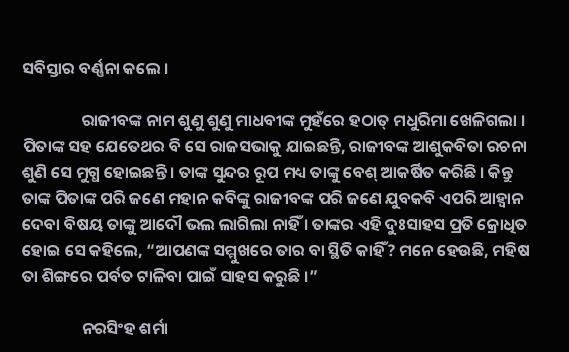ସବିସ୍ତାର ବର୍ଣ୍ଣନା କଲେ ।

                ରାଜୀବଙ୍କ ନାମ ଶୁଣୁ ଶୁଣୁ ମାଧବୀଙ୍କ ମୁହଁରେ ହଠାତ୍ ମଧୁରିମା ଖେଳିଗଲା । ପିତାଙ୍କ ସହ ଯେତେଥର ବି ସେ ରାଜସଭାକୁ ଯାଇଛନ୍ତି, ରାଜୀବଙ୍କ ଆଶୁକବିତା ରଚନା ଶୁଣି ସେ ମୁଗ୍ଧ ହୋଇଛନ୍ତି । ତାଙ୍କ ସୁନ୍ଦର ରୂପ ମଧ୍ୟ ତାଙ୍କୁ ବେଶ୍ ଆକର୍ଷିତ କରିଛି । କିନ୍ତୁ ତାଙ୍କ ପିତାଙ୍କ ପରି ଜଣେ ମହାନ କବିଙ୍କୁ ରାଜୀବଙ୍କ ପରି ଜଣେ ଯୁବକବି ଏପରି ଆହ୍ୱାନ ଦେବା ବିଷୟ ତାଙ୍କୁ ଆଦୌ ଭଲ ଲାଗିଲା ନାହିଁ । ତାଙ୍କର ଏହି ଦୁଃସାହସ ପ୍ରତି କ୍ରୋଧିତ ହୋଇ ସେ କହିଲେ, “ଆପଣଙ୍କ ସମ୍ମୁଖରେ ତାର ବା ସ୍ଥିତି କାହିଁ? ମନେ ହେଉଛି, ମହିଷ ତା ଶିଙ୍ଗରେ ପର୍ବତ ଟାଳିବା ପାଇଁ ସାହସ କରୁଛି ।”

                ନରସିଂହ ଶର୍ମା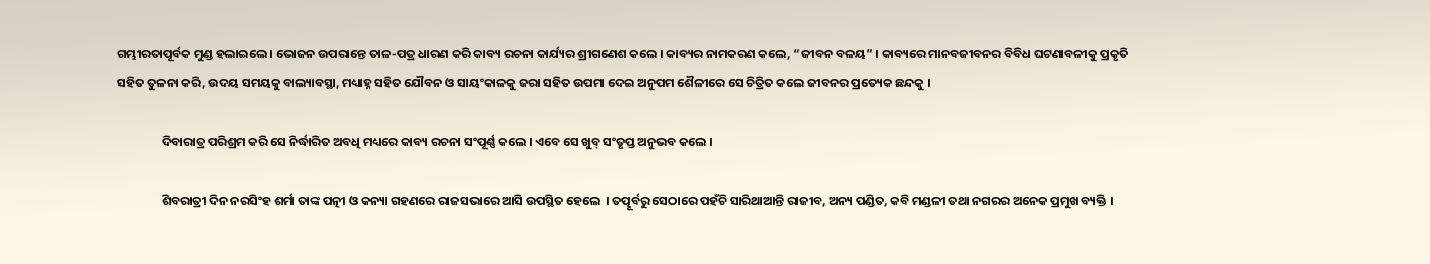ଗମ୍ଭୀରତାପୂର୍ବକ ମୁଣ୍ଡ ହଲାଇଲେ । ଭୋଜନ ଉପରାନ୍ତେ ତାଳ-ପତ୍ର ଧାରଣ କରି କାବ୍ୟ ରଚନା କାର୍ଯ୍ୟର ଶ୍ରୀଗଣେଶ କଲେ । କାବ୍ୟର ନାମକରଣ କଲେ, “ଜୀବନ ବଳୟ” । କାବ୍ୟରେ ମାନବଜୀବନର ବିବିଧ ଘଟଣାବଳୀକୁ ପ୍ରକୃତି ସହିତ ତୁଳନା କରି, ଉଦୟ ସମୟକୁ ବାଲ୍ୟାବସ୍ଥା, ମଧ୍ୟାହ୍ନ ସହିତ ଯୌବନ ଓ ସାୟଂକାଳକୁ ଜରା ସହିତ ଉପମା ଦେଇ ଅନୁପମ ଶୈଳୀରେ ସେ ଚିତ୍ରିତ କଲେ ଜୀବନର ପ୍ରତ୍ୟେକ ଛନ୍ଦକୁ ।

                ଦିବାରାତ୍ର ପରିଶ୍ରମ କରି ସେ ନିର୍ଦ୍ଧାରିତ ଅବଧି ମଧ୍ୟରେ କାବ୍ୟ ରଚନା ସଂପୂର୍ଣ୍ଣ କଲେ । ଏବେ ସେ ଖୁବ୍ ସଂତୃପ୍ତ ଅନୁଭବ କଲେ ।

                ଶିବରାତ୍ରୀ ଦିନ ନରସିଂହ ଶର୍ମା ତାଙ୍କ ପତ୍ନୀ ଓ କନ୍ୟା ଗହଣରେ ରାଜସଭାରେ ଆସି ଉପସ୍ଥିତ ହେଲେ  । ତତ୍ପୂର୍ବରୁ ସେଠାରେ ପହଁଚି ସାରିଥାଆନ୍ତି ରାଜୀବ, ଅନ୍ୟ ପଣ୍ଡିତ, କବି ମଣ୍ଡଳୀ ତଥା ନଗରର ଅନେକ ପ୍ରମୁଖ ବ୍ୟକ୍ତି ।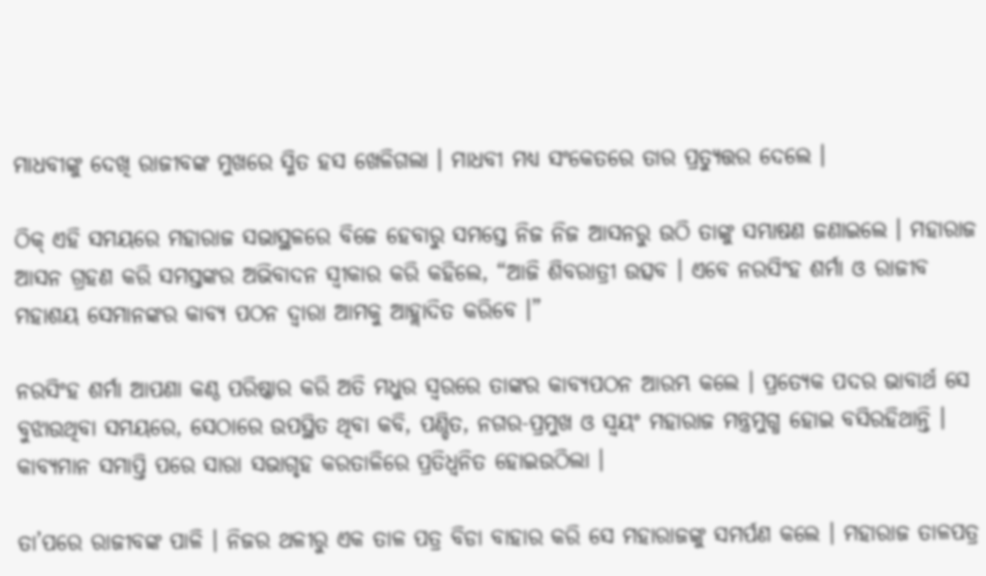ମାଧବୀଙ୍କୁ ଦେଖି ରାଜୀବଙ୍କ ମୁଖରେ ସ୍ମିତ ହସ ଖେଳିଗଲା । ମାଧବୀ ମଧ୍ୟ ସଂକେତରେ ତାର ପ୍ରତ୍ୟୁତ୍ତର ଦେଲେ ।

ଠିକ୍ ଏହି ସମୟରେ ମହାରାଜ ସଭାସ୍ଥଳରେ ବିଜେ ହେବାରୁ ସମସ୍ତେ ନିଜ ନିଜ ଆସନରୁ ଉଠି ତାଙ୍କୁ ସମ୍ଭାଷଣ ଜଣାଇଲେ । ମହାରାଜ ଆସନ ଗ୍ରହଣ କରି ସମସ୍ତଙ୍କର ଅଭିବାଦନ ସ୍ୱୀକାର କରି କହିଲେ, “ଆଜି ଶିବରାତ୍ରୀ ଉତ୍ସବ । ଏବେ ନରସିଂହ ଶର୍ମା ଓ ରାଜୀବ ମହାଶୟ ସେମାନଙ୍କର କାବ୍ୟ ପଠନ ଦ୍ୱାରା ଆମକୁ ଆହ୍ଲାଦିତ କରିବେ ।”

ନରସିଂହ ଶର୍ମା ଆପଣା କଣ୍ଠ ପରିଷ୍କାର କରି ଅତି ମଧୁର ସ୍ୱରରେ ତାଙ୍କର କାବ୍ୟପଠନ ଆରମ୍ଭ କଲେ । ପ୍ରତ୍ୟେକ ପଦର ଭାବାର୍ଥ ସେ ବୁଝାଉଥିବା ସମୟରେ, ସେଠାରେ ଉପସ୍ଥିତ ଥିବା କବି, ପଣ୍ଡିତ, ନଗର-ପ୍ରମୁଖ ଓ ସ୍ୱୟଂ ମହାରାଜ ମନ୍ତ୍ରମୁଗ୍ଧ ହୋଇ ବସିରହିଥାନ୍ତି । କାବ୍ୟମାନ ସମାପ୍ତି ପରେ ସାରା ସଭାଗୃହ କରତାଳିରେ ପ୍ରତିଧ୍ୱନିତ ହୋଇଉଠିଲା ।

ତା’ପରେ ରାଜୀବଙ୍କ ପାଳି । ନିଜର ଥଳୀରୁ ଏକ ତାଳ ପତ୍ର ବିଡା ବାହାର କରି ସେ ମହାରାଜଙ୍କୁ ସମର୍ପଣ କଲେ । ମହାରାଜ ତାଳପତ୍ର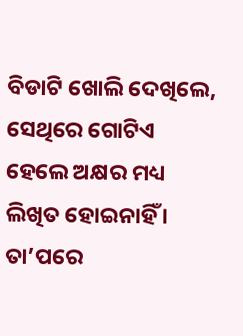ବିଡାଟି ଖୋଲି ଦେଖିଲେ, ସେଥିରେ ଗୋଟିଏ ହେଲେ ଅକ୍ଷର ମଧ୍ୟ ଲିଖିତ ହୋଇନାହିଁ । ତା’ପରେ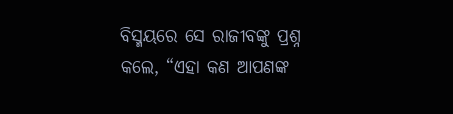ବିସ୍ମୟରେ ସେ ରାଜୀବଙ୍କୁ ପ୍ରଶ୍ନ କଲେ, “ଏହା କଣ ଆପଣଙ୍କ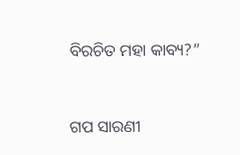ବିରଚିତ ମହା କାବ୍ୟ?”


ଗପ ସାରଣୀ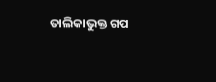ତାଲିକାଭୁକ୍ତ ଗପ